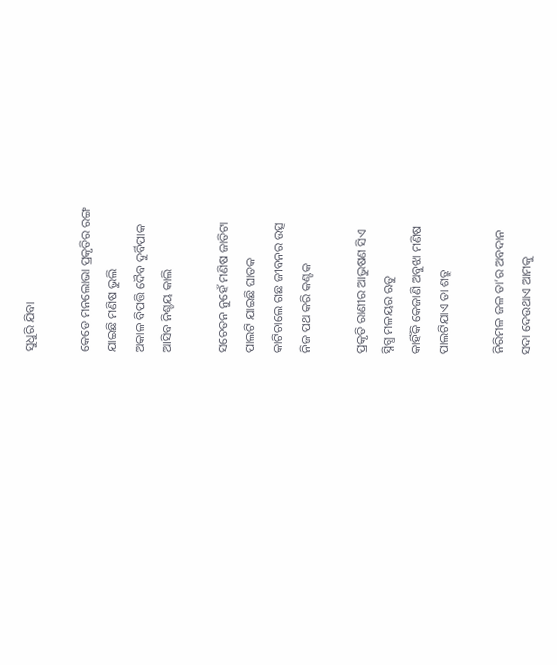ସୁଧୁରି ଯିବା

କେଡେ ମନଲୋଭା ପ୍ରକୃତିର ରଙ୍ଗ
ଯାଇଛି ମଣିଷ ଭୁଲି
ଅକାଳ ବିପତ୍ତି ଦୈବ ଦୁର୍ବିପାକ
ଆସିବ ନିଶ୍ଚୟ କାଲି

ସଚେତନ ନୁହେଁ ମଣିଷ ଜାତିଟା
ପାଲଟି ଯାଇଛି ଘାତକ
କାଟିଚାଲେ ଗଛ ଜୀବନର ଉତ୍ସ
ନିଜ ପଥ କରି କଣ୍ଟକ

ପ୍ରକୃତି ରାଣୀର ଆଭୁଷଣ ସିଏ
ସ୍ନିଗ୍ଧ ମଳୟର ଋତୁ
କାହିଁକି କେଜାଣି ଅବୁଝା ମଣିଷ
ପାଲଟିଯାଏ ତା ଶତ୍ରୁ

ନିରିମଳ ଜଳ ତା’ର ଅବଦାନ
ସଦା ଦେଉଥାଏ ଆମକୁ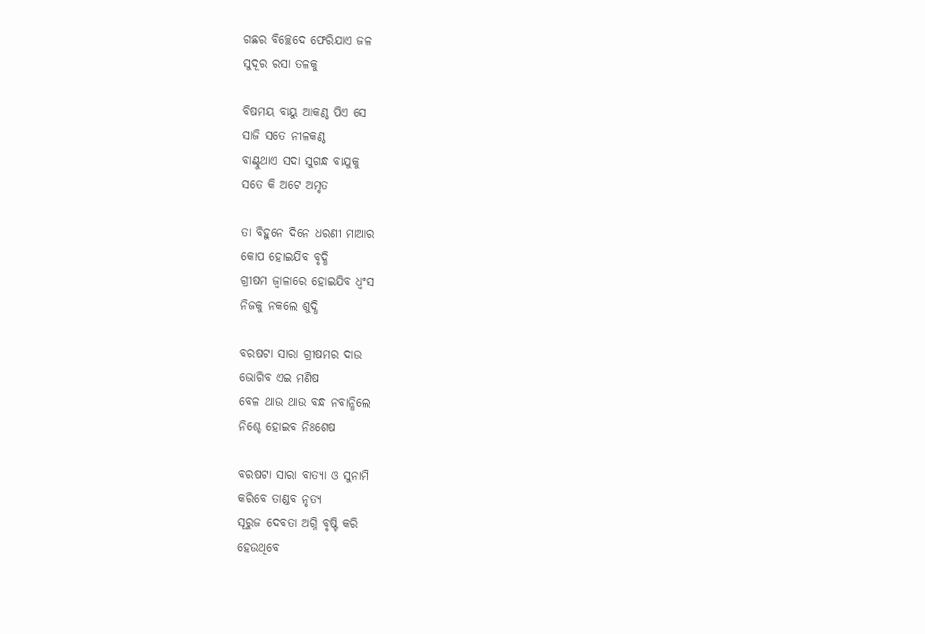ଗଛର ବିଚ୍ଛେଦେ ଫେରିଯାଏ ଜଳ
ସୁଦୂର ରସା ତଳକୁ

ବିଷମୟ ବାୟୁ ଆକଣ୍ଠ ପିଏ ସେ
ସାଜି ସତେ ନୀଳକଣ୍ଠ
ବାଣ୍ଟୁଥାଏ ସଦା ସୁଗନ୍ଧ ବାଯୁକୁ
ସତେ କି ଅଟେ ଅମୃତ

ତା ବିହୁନେ ଦିନେ ଧରଣୀ ମାଆର
କୋପ ହୋଇଯିବ ବୃଦ୍ଧି
ଗ୍ରୀଷମ ଜ୍ଵାଳାରେ ହୋଇଯିବ ଧ୍ଵଂସ
ନିଜକୁ ନକଲେ ଶୁଦ୍ଧି

ବରଷଟା ସାରା ଗ୍ରୀଷମର ଦାଉ
ଭୋଗିବ ଏଇ ମଣିଷ
ବେଳ ଥାଉ ଥାଉ ବନ୍ଧ ନବାନ୍ଧିଲେ
ନିଶ୍ଚେ ହୋଇବ ନିଃଶେଷ

ବରଷଟା ସାରା ବାତ୍ୟା ଓ ସୁନାମି
କରିବେ ତାଣ୍ଡବ ନୃତ୍ୟ
ସୂରୁଜ ଦେବତା ଅଗ୍ନି ବୃଷ୍ଟି କରି
ହେଉଥିବେ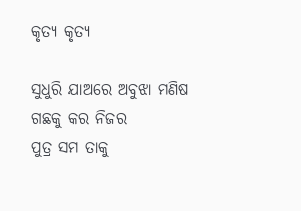କୃତ୍ୟ କୃତ୍ୟ

ସୁଧୁରି ଯାଅରେ ଅବୁଝା ମଣିଷ
ଗଛକୁ କର ନିଜର
ପୁତ୍ର ସମ ତାକୁ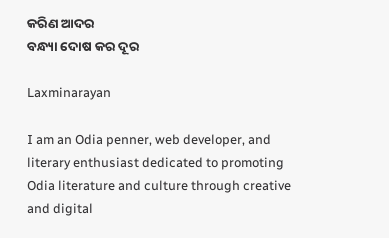କରିଣ ଆଦର
ବନ୍ଧ୍ୟା ଦୋଷ କର ଦୂର

Laxminarayan

I am an Odia penner, web developer, and literary enthusiast dedicated to promoting Odia literature and culture through creative and digital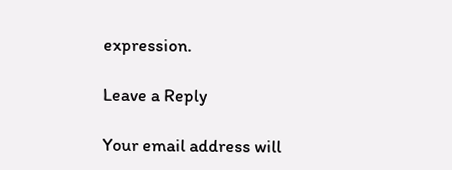expression.

Leave a Reply

Your email address will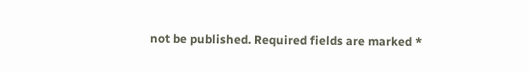not be published. Required fields are marked *